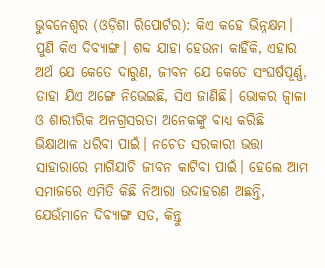ଭୁବନେଶ୍ୱର (ଓଡ଼ିଶା ରିପୋର୍ଟର): କିଏ କହେ ଭିନ୍ନକ୍ଷମ। ପୁଣି କିଏ ଦିବ୍ୟାଙ୍ଗ। ଶବ୍ଦ ଯାହା ହେଉନା କାହିଁକି, ଏହାର ଅର୍ଥ ଯେ କେତେ ଦାରୁଣ, ଜୀବନ ଯେ କେତେ ସଂଘର୍ଷପୂର୍ଣ୍ଣ, ତାହା ଯିଏ ଅଙ୍ଗେ ନିଭେଇଛି, ସିଏ ଜାଣିଛି। ଭୋକର ଜ୍ୱାଳା ଓ ଶାରୀରିକ ଅନଗ୍ରସରତା ଅନେକଙ୍କୁ ବାଧ୍ୟ କରିଛି ଭିକ୍ଷାଥାଳ ଧରିବା ପାଇଁ। ନଚେତ ସରକାରୀ ଭତ୍ତା ସାହାରାରେ ମାଗିଯାଚି ଜୀବନ କାଟିବା ପାଇଁ। ହେଲେ ଆମ ସମାଜରେ ଏମିତି କିଛି ନିଆରା ଉଦାହରଣ ଅଛନ୍ତି, ଯେଉଁମାନେ ଦିବ୍ୟାଙ୍ଗ ସତ, କିନ୍ତୁ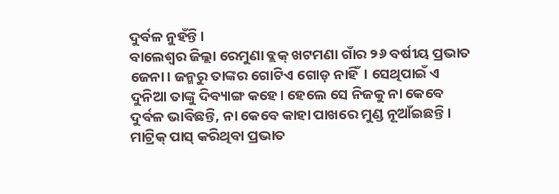ଦୁର୍ବଳ ନୁହଁନ୍ତି।
ବାଲେଶ୍ୱର ଜିଲ୍ଲା ରେମୁଣା ବ୍ଲକ୍ ଖଟମଣା ଗାଁର ୨୬ ବର୍ଷୀୟ ପ୍ରଭାତ ଜେନା। ଜନ୍ମରୁ ତାଙ୍କର ଗୋଟିଏ ଗୋଡ଼ ନାହିଁ। ସେଥିପାଇଁ ଏ ଦୁନିଆ ତାଙ୍କୁ ଦିବ୍ୟାଙ୍ଗ କହେ। ହେଲେ ସେ ନିଜକୁ ନା କେବେ ଦୁର୍ବଳ ଭାବିଛନ୍ତି, ନା କେବେ କାହା ପାଖରେ ମୁଣ୍ଡ ନୂଆଁଇଛନ୍ତି। ମାଟ୍ରିକ୍ ପାସ୍ କରିଥିବା ପ୍ରଭାତ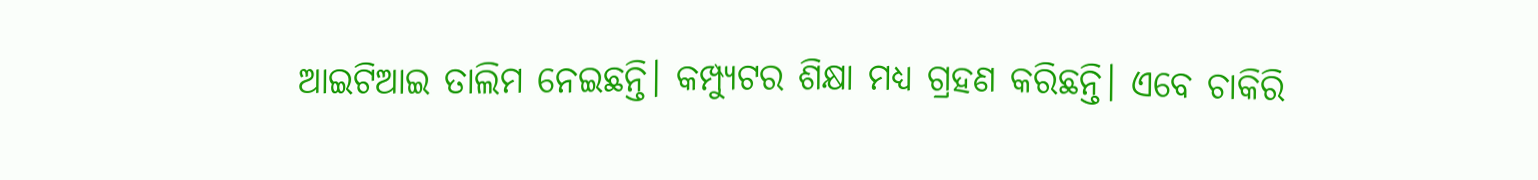ଆଇଟିଆଇ ତାଲିମ ନେଇଛନ୍ତି। କମ୍ପ୍ୟୁଟର ଶିକ୍ଷା ମଧ୍ୟ ଗ୍ରହଣ କରିଛନ୍ତି। ଏବେ ଚାକିରି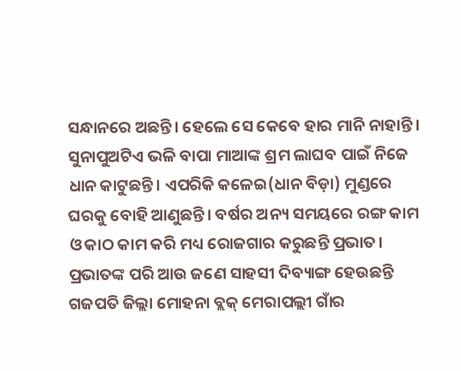ସନ୍ଧାନରେ ଅଛନ୍ତି। ହେଲେ ସେ କେବେ ହାର ମାନି ନାହାନ୍ତି। ସୁନାପୁଅଟିଏ ଭଳି ବାପା ମାଆଙ୍କ ଶ୍ରମ ଲାଘବ ପାଇଁ ନିଜେ ଧାନ କାଟୁଛନ୍ତି। ଏପରିକି କଳେଇ(ଧାନ ବିଡ଼ା) ମୁଣ୍ଡରେ ଘରକୁ ବୋହି ଆଣୁଛନ୍ତି। ବର୍ଷର ଅନ୍ୟ ସମୟରେ ରଙ୍ଗ କାମ ଓ କାଠ କାମ କରି ମଧ୍ୟ ରୋଜଗାର କରୁଛନ୍ତି ପ୍ରଭାତ।
ପ୍ରଭାତଙ୍କ ପରି ଆଉ ଜଣେ ସାହସୀ ଦିବ୍ୟାଙ୍ଗ ହେଉଛନ୍ତି ଗଜପତି ଜିଲ୍ଲା ମୋହନା ବ୍ଲକ୍ ମେରାପଲ୍ଲୀ ଗାଁର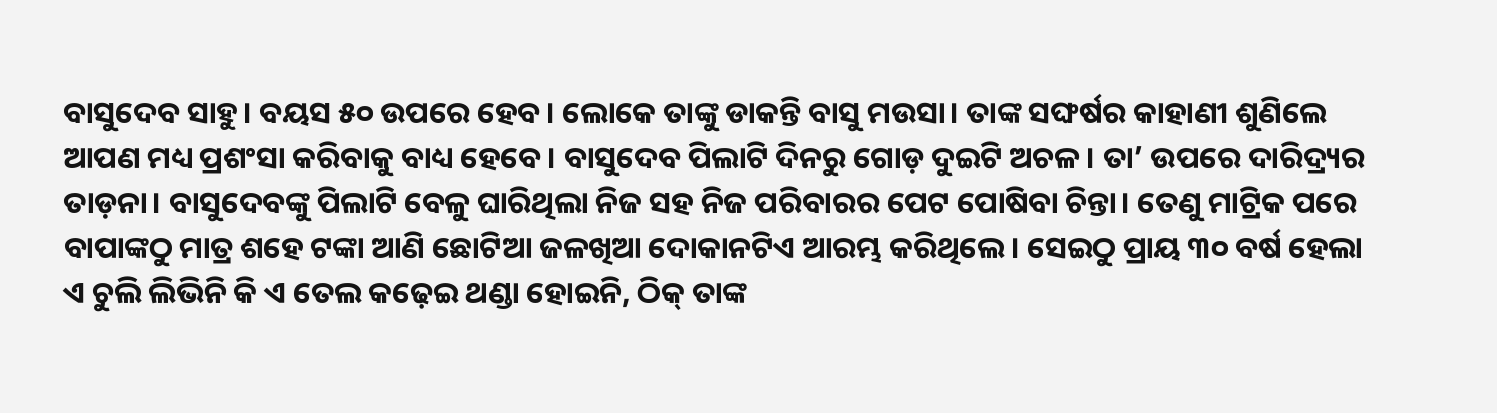ବାସୁଦେବ ସାହୁ। ବୟସ ୫୦ ଉପରେ ହେବ। ଲୋକେ ତାଙ୍କୁ ଡାକନ୍ତି ବାସୁ ମଉସା। ତାଙ୍କ ସଙ୍ଘର୍ଷର କାହାଣୀ ଶୁଣିଲେ ଆପଣ ମଧ୍ୟ ପ୍ରଶଂସା କରିବାକୁ ବାଧ୍ୟ ହେବେ। ବାସୁଦେବ ପିଲାଟି ଦିନରୁ ଗୋଡ଼ ଦୁଇଟି ଅଚଳ। ତା’ ଉପରେ ଦାରିଦ୍ର୍ୟର ତାଡ଼ନା। ବାସୁଦେବଙ୍କୁ ପିଲାଟି ବେଳୁ ଘାରିଥିଲା ନିଜ ସହ ନିଜ ପରିବାରର ପେଟ ପୋଷିବା ଚିନ୍ତା। ତେଣୁ ମାଟ୍ରିକ ପରେ ବାପାଙ୍କଠୁ ମାତ୍ର ଶହେ ଟଙ୍କା ଆଣି ଛୋଟିଆ ଜଳଖିଆ ଦୋକାନଟିଏ ଆରମ୍ଭ କରିଥିଲେ। ସେଇଠୁ ପ୍ରାୟ ୩୦ ବର୍ଷ ହେଲା ଏ ଚୁଲି ଲିଭିନି କି ଏ ତେଲ କଢ଼େଇ ଥଣ୍ଡା ହୋଇନି, ଠିକ୍ ତାଙ୍କ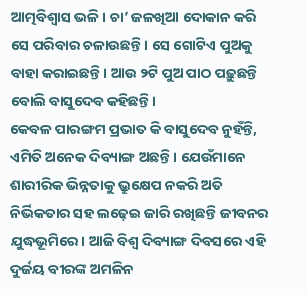ଆତ୍ମବିଶ୍ୱାସ ଭଳି। ଚା’ ଜଳଖିଆ ଦୋକାନ କରି ସେ ପରିବାର ଚଳାଉଛନ୍ତି। ସେ ଗୋଟିଏ ପୁଅକୁ ବାହା କରାଇଛନ୍ତି। ଆଉ ୨ଟି ପୁଅ ପାଠ ପଢ଼ୁଛନ୍ତି ବୋଲି ବାସୁଦେବ କହିଛନ୍ତି।
କେବଳ ପାରଙ୍ଗମ ପ୍ରଭାତ କି ବାସୁଦେବ ନୁହଁନ୍ତି, ଏମିତି ଅନେକ ଦିବ୍ୟାଙ୍ଗ ଅଛନ୍ତି। ଯେଉଁମାନେ ଶାରୀରିକ ଭିନ୍ନତାକୁ ଭ୍ରୁକ୍ଷେପ ନକରି ଅତି ନିର୍ଭିକତାର ସହ ଲଢ଼େଇ ଜାରି ରଖିଛନ୍ତି ଜୀବନର ଯୁଦ୍ଧଭୂମିରେ। ଆଜି ବିଶ୍ୱ ଦିବ୍ୟାଙ୍ଗ ଦିବସରେ ଏହି ଦୁର୍ଜୟ ବୀରଙ୍କ ଅମଳିନ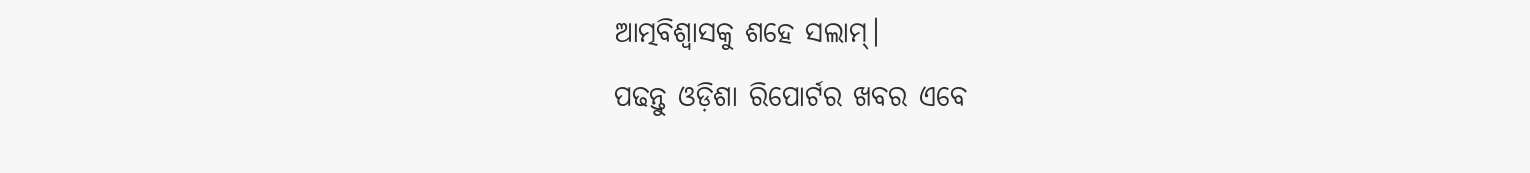ଆତ୍ମବିଶ୍ୱାସକୁ ଶହେ ସଲାମ୍।
ପଢନ୍ତୁ ଓଡ଼ିଶା ରିପୋର୍ଟର ଖବର ଏବେ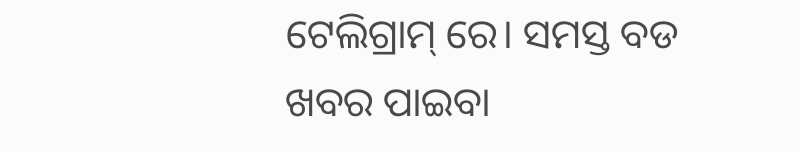ଟେଲିଗ୍ରାମ୍ ରେ। ସମସ୍ତ ବଡ ଖବର ପାଇବା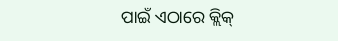ପାଇଁ ଏଠାରେ କ୍ଲିକ୍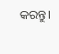କରନ୍ତୁ।